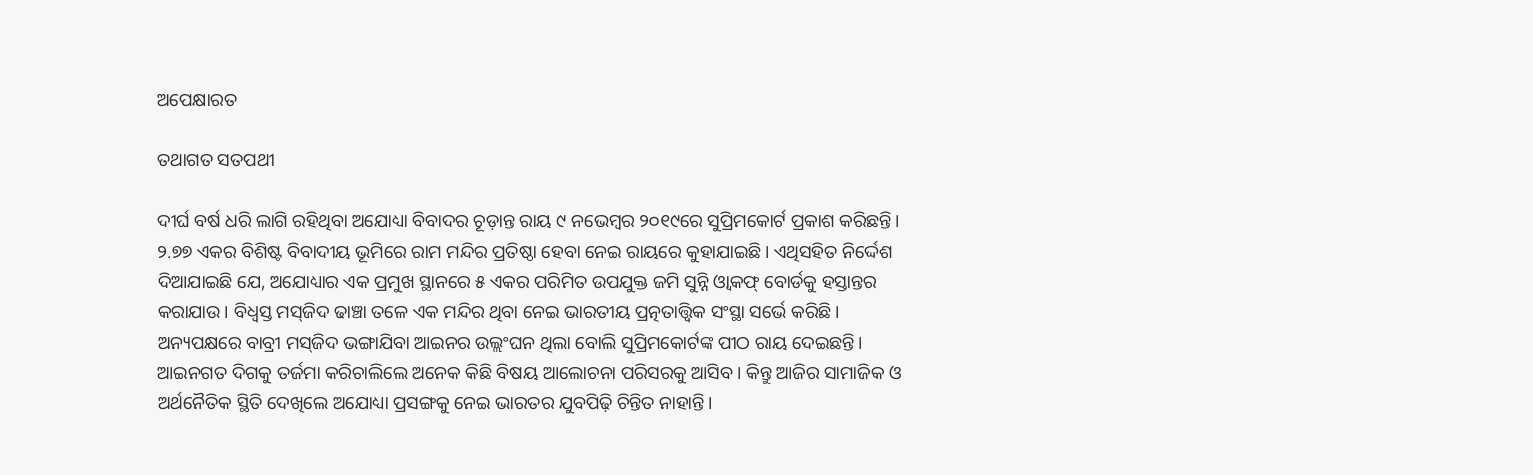ଅପେକ୍ଷାରତ

ତଥାଗତ ସତପଥୀ

ଦୀର୍ଘ ବର୍ଷ ଧରି ଲାଗି ରହିଥିବା ଅଯୋଧ୍ୟା ବିବାଦର ଚୂଡ଼ାନ୍ତ ରାୟ ୯ ନଭେମ୍ବର ୨୦୧୯ରେ ସୁପ୍ରିମକୋର୍ଟ ପ୍ରକାଶ କରିଛନ୍ତି। ୨.୭୭ ଏକର ବିଶିଷ୍ଟ ବିବାଦୀୟ ଭୂମିରେ ରାମ ମନ୍ଦିର ପ୍ରତିଷ୍ଠା ହେବା ନେଇ ରାୟରେ କୁହାଯାଇଛି। ଏଥିସହିତ ନିର୍ଦ୍ଦେଶ ଦିଆଯାଇଛି ଯେ, ଅଯୋଧ୍ୟାର ଏକ ପ୍ରମୁଖ ସ୍ଥାନରେ ୫ ଏକର ପରିମିତ ଉପଯୁକ୍ତ ଜମି ସୁନ୍ନି ଓ୍ବାକଫ୍‌ ବୋର୍ଡକୁ ହସ୍ତାନ୍ତର କରାଯାଉ। ବିଧ୍ୱସ୍ତ ମସ୍‌ଜିଦ ଢାଞ୍ଚା ତଳେ ଏକ ମନ୍ଦିର ଥିବା ନେଇ ଭାରତୀୟ ପ୍ରତ୍ନତାତ୍ତ୍ୱିକ ସଂସ୍ଥା ସର୍ଭେ କରିଛି। ଅନ୍ୟପକ୍ଷରେ ବାବ୍ରୀ ମସ୍‌ଜିଦ ଭଙ୍ଗାଯିବା ଆଇନର ଉଲ୍ଲଂଘନ ଥିଲା ବୋଲି ସୁପ୍ରିମକୋର୍ଟଙ୍କ ପୀଠ ରାୟ ଦେଇଛନ୍ତି।
ଆଇନଗତ ଦିଗକୁ ତର୍ଜମା କରିଚାଲିଲେ ଅନେକ କିଛି ବିଷୟ ଆଲୋଚନା ପରିସରକୁ ଆସିବ। କିନ୍ତୁ ଆଜିର ସାମାଜିକ ଓ ଅର୍ଥନୈତିକ ସ୍ଥିତି ଦେଖିଲେ ଅଯୋଧ୍ୟା ପ୍ରସଙ୍ଗକୁ ନେଇ ଭାରତର ଯୁବପିଢ଼ି ଚିନ୍ତିତ ନାହାନ୍ତି।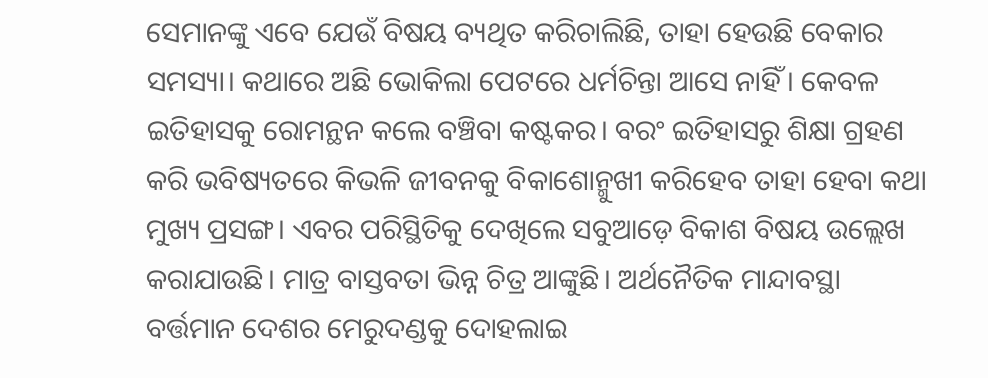ସେମାନଙ୍କୁ ଏବେ ଯେଉଁ ବିଷୟ ବ୍ୟଥିତ କରିଚାଲିଛି, ତାହା ହେଉଛି ବେକାର ସମସ୍ୟା। କଥାରେ ଅଛି ଭୋକିଲା ପେଟରେ ଧର୍ମଚିନ୍ତା ଆସେ ନାହିଁ। କେବଳ ଇତିହାସକୁ ରୋମନ୍ଥନ କଲେ ବଞ୍ଚିବା କଷ୍ଟକର। ବରଂ ଇତିହାସରୁ ଶିକ୍ଷା ଗ୍ରହଣ କରି ଭବିଷ୍ୟତରେ କିଭଳି ଜୀବନକୁ ବିକାଶୋନ୍ମୁଖୀ କରିହେବ ତାହା ହେବା କଥା ମୁଖ୍ୟ ପ୍ରସଙ୍ଗ। ଏବର ପରିସ୍ଥିତିକୁ ଦେଖିଲେ ସବୁଆଡ଼େ ବିକାଶ ବିଷୟ ଉଲ୍ଲେଖ କରାଯାଉଛି। ମାତ୍ର ବାସ୍ତବତା ଭିନ୍ନ ଚିତ୍ର ଆଙ୍କୁଛି। ଅର୍ଥନୈତିକ ମାନ୍ଦାବସ୍ଥା ବର୍ତ୍ତମାନ ଦେଶର ମେରୁଦଣ୍ଡକୁ ଦୋହଲାଇ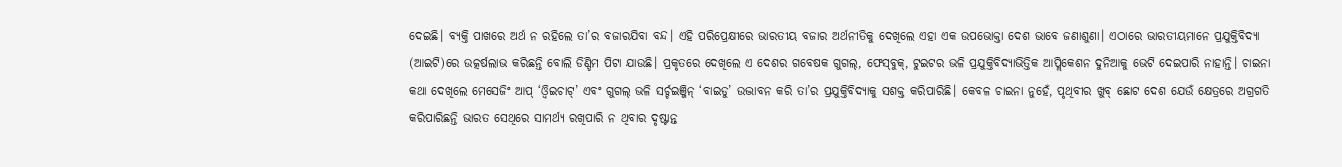ଦେଇଛି। ବ୍ୟକ୍ତି ପାଖରେ ଅର୍ଥ ନ ରହିଲେ ତା’ର ବଜାରଯିବା ବନ୍ଦ। ଏହି ପରିପ୍ରେକ୍ଷୀରେ ଭାରତୀୟ ବଜାର ଅର୍ଥନୀତିକୁ ଦେଖିଲେ ଏହା ଏକ ଉପଭୋକ୍ତା ଦେଶ ଭାବେ ଜଣାଶୁଣା। ଏଠାରେ ଭାରତୀୟମାନେ ପ୍ରଯୁକ୍ତିବିଦ୍ୟା (ଆଇଟି)ରେ ଉତ୍କର୍ଷଲାଭ କରିଛନ୍ତି ବୋଲି ଡିଣ୍ଡିମ ପିଟା ଯାଉଛି। ପ୍ରକୃତରେ ଦେଖିଲେ ଏ ଦେଶର ଗବେଷକ ଗୁଗଲ୍‌, ଫେସ୍‌ବୁକ୍‌, ଟୁଇଟର ଭଳି ପ୍ରଯୁକ୍ତିବିଦ୍ୟାଭିତ୍ତିକ ଆପ୍ଲିକେଶନ ଦୁନିଆକୁ ଭେଟି ଦେଇପାରି ନାହାନ୍ତି। ଚାଇନା କଥା ଦେଖିଲେ ମେସେଜିଂ ଆପ୍‌ ‘ଓ୍ବିଇଚାଟ୍‌’ ଏବଂ ଗୁଗଲ୍‌ ଭଳି ସର୍ଚ୍ଚଇଞ୍ଜିନ୍‌ ‘ବାଇଡୁ’ ଉଦ୍ଭାବନ କରି ତା’ର ପ୍ରଯୁକ୍ତିବିଦ୍ୟାକୁ ସଶକ୍ତ କରିପାରିଛି। କେବଳ ଚାଇନା ନୁହେଁ, ପୃଥିବୀର ଖୁବ୍‌ ଛୋଟ ଦେଶ ଯେଉଁ କ୍ଷେତ୍ରରେ ଅଗ୍ରଗତି କରିପାରିଛନ୍ତି ଭାରତ ସେଥିରେ ସାମର୍ଥ୍ୟ ରଖିପାରି ନ ଥିବାର ଦୃଷ୍ଟାନ୍ତ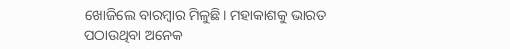ଖୋଜିଲେ ବାରମ୍ବାର ମିଳୁଛି। ମହାକାଶକୁ ଭାରତ ପଠାଉଥିବା ଅନେକ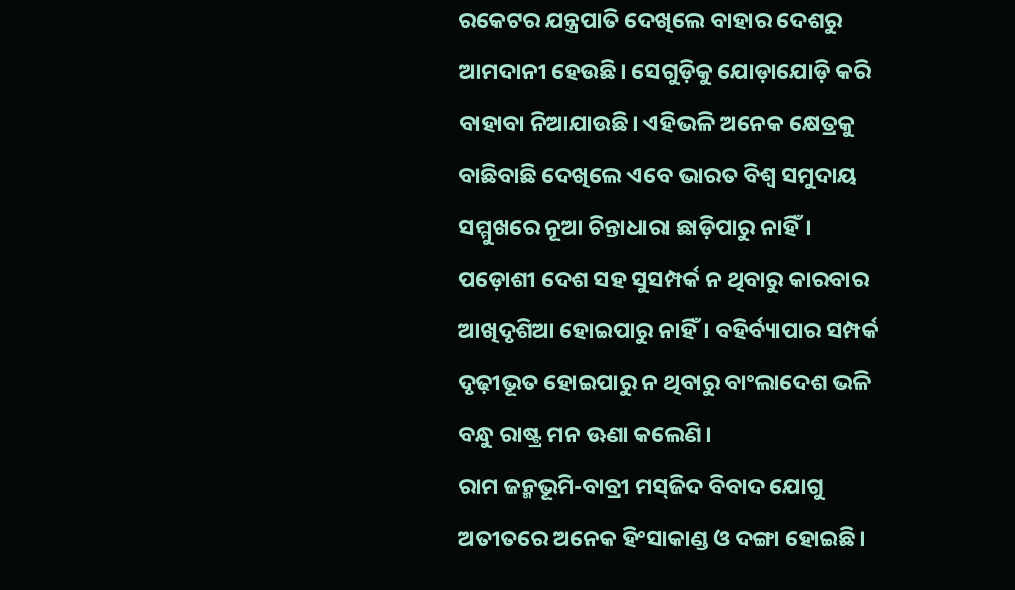ରକେଟର ଯନ୍ତ୍ରପାତି ଦେଖିଲେ ବାହାର ଦେଶରୁ ଆମଦାନୀ ହେଉଛି। ସେଗୁଡ଼ିକୁ ଯୋଡ଼ାଯୋଡ଼ି କରି ବାହାବା ନିଆଯାଉଛି। ଏହିଭଳି ଅନେକ କ୍ଷେତ୍ରକୁ ବାଛିବାଛି ଦେଖିଲେ ଏବେ ଭାରତ ବିଶ୍ୱ ସମୁଦାୟ ସମ୍ମୁଖରେ ନୂଆ ଚିନ୍ତାଧାରା ଛାଡ଼ିପାରୁ ନାହିଁ। ପଡ଼ୋଶୀ ଦେଶ ସହ ସୁସମ୍ପର୍କ ନ ଥିବାରୁ କାରବାର ଆଖିଦୃଶିଆ ହୋଇପାରୁ ନାହିଁ। ବହିର୍ବ୍ୟାପାର ସମ୍ପର୍କ ଦୃଢ଼ୀଭୂତ ହୋଇପାରୁ ନ ଥିବାରୁ ବାଂଲାଦେଶ ଭଳି ବନ୍ଧୁ ରାଷ୍ଟ୍ର ମନ ଊଣା କଲେଣି।
ରାମ ଜନ୍ମଭୂମି-ବାବ୍ରୀ ମସ୍‌ଜିଦ ବିବାଦ ଯୋଗୁ ଅତୀତରେ ଅନେକ ହିଂସାକାଣ୍ଡ ଓ ଦଙ୍ଗା ହୋଇଛି।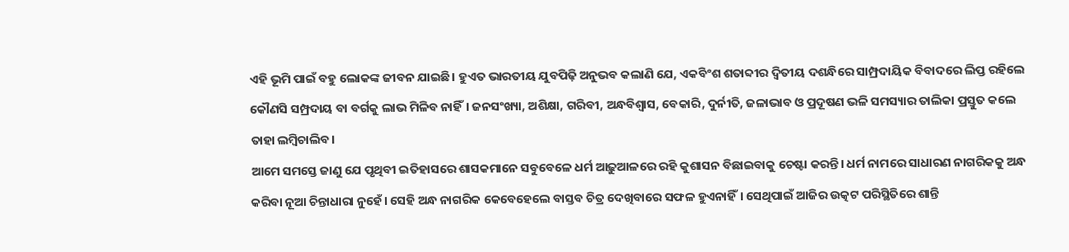ଏହି ଭୂମି ପାଇଁ ବହୁ ଲୋକଙ୍କ ଜୀବନ ଯାଇଛି। ହୁଏତ ଭାରତୀୟ ଯୁବପିଢ଼ି ଅନୁଭବ କଲାଣି ଯେ, ଏକବିଂଶ ଶତାବ୍ଦୀର ଦ୍ୱିତୀୟ ଦଶନ୍ଧିରେ ସାମ୍ପ୍ରଦାୟିକ ବିବାଦରେ ଲିପ୍ତ ରହିଲେ କୌଣସି ସମ୍ପ୍ରଦାୟ ବା ବର୍ଗକୁ ଲାଭ ମିଳିବ ନାହିଁ। ଜନସଂଖ୍ୟା, ଅଶିକ୍ଷା, ଗରିବୀ, ଅନ୍ଧବିଶ୍ୱାସ, ବେକାରି, ଦୁର୍ନୀତି, ଜଳାଭାବ ଓ ପ୍ରଦୂଷଣ ଭଳି ସମସ୍ୟାର ତାଲିକା ପ୍ରସ୍ତୁତ କଲେ ତାହା ଲମ୍ବିଚାଲିବ।
ଆମେ ସମସ୍ତେ ଜାଣୁ ଯେ ପୃଥିବୀ ଇତିହାସରେ ଶାସକମାନେ ସବୁବେଳେ ଧର୍ମ ଆଢ଼ୁଆଳରେ ରହି କୁଶାସନ ବିଛାଇବାକୁ ଚେଷ୍ଟା କରନ୍ତି। ଧର୍ମ ନାମରେ ସାଧାରଣ ନାଗରିକକୁ ଅନ୍ଧ କରିବା ନୂଆ ଚିନ୍ତାଧାରା ନୁହେଁ। ସେହି ଅନ୍ଧ ନାଗରିକ କେବେହେଲେ ବାସ୍ତବ ଚିତ୍ର ଦେଖିବାରେ ସଫଳ ହୁଏନାହିଁ। ସେଥିପାଇଁ ଆଜିର ଉତ୍କଟ ପରିସ୍ଥିତିରେ ଶାନ୍ତି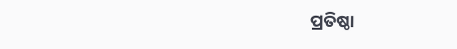ପ୍ରତିଷ୍ଠା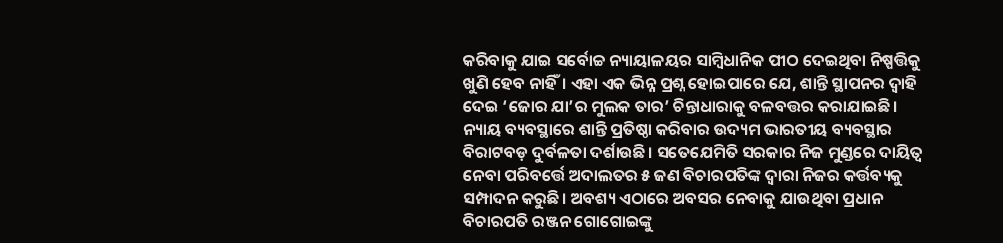କରିବାକୁ ଯାଇ ସର୍ବୋଚ୍ଚ ନ୍ୟାୟାଳୟର ସାମ୍ବିଧାନିକ ପୀଠ ଦେଇଥିବା ନିଷ୍ପତ୍ତିକୁ ଖୁଣି ହେବ ନାହିଁ। ଏହା ଏକ ଭିନ୍ନ ପ୍ରଶ୍ନ ହୋଇପାରେ ଯେ, ଶାନ୍ତି ସ୍ଥାପନର ଦ୍ୱାହି ଦେଇ ‘ଜୋର ଯା’ର ମୁଲକ ତାର’ ଚିନ୍ତାଧାରାକୁ ବଳବତ୍ତର କରାଯାଇଛି। ନ୍ୟାୟ ବ୍ୟବସ୍ଥାରେ ଶାନ୍ତି ପ୍ରତିଷ୍ଠା କରିବାର ଉଦ୍ୟମ ଭାରତୀୟ ବ୍ୟବସ୍ଥାର ବିରାଟବଡ଼ ଦୁର୍ବଳତା ଦର୍ଶାଉଛି। ସତେଯେମିତି ସରକାର ନିଜ ମୁଣ୍ଡରେ ଦାୟିତ୍ୱ ନେବା ପରିବର୍ତ୍ତେ ଅଦାଲତର ୫ ଜଣ ବିଚାରପତିଙ୍କ ଦ୍ୱାରା ନିଜର କର୍ତ୍ତବ୍ୟକୁ ସମ୍ପାଦନ କରୁଛି। ଅବଶ୍ୟ ଏଠାରେ ଅବସର ନେବାକୁ ଯାଉଥିବା ପ୍ରଧାନ ବିଚାରପତି ରଞ୍ଜନ ଗୋଗୋଇଙ୍କୁ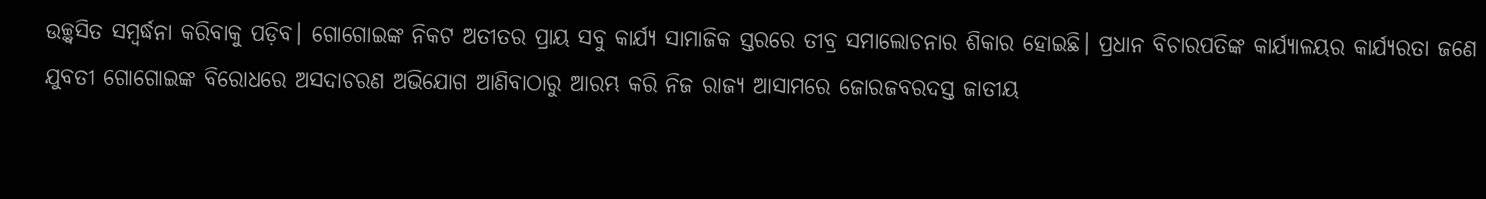ଉଚ୍ଛ୍ବସିତ ସମ୍ବର୍ଦ୍ଧନା କରିବାକୁ ପଡ଼ିବ। ଗୋଗୋଇଙ୍କ ନିକଟ ଅତୀତର ପ୍ରାୟ ସବୁ କାର୍ଯ୍ୟ ସାମାଜିକ ସ୍ତରରେ ତୀବ୍ର ସମାଲୋଚନାର ଶିକାର ହୋଇଛି। ପ୍ରଧାନ ବିଚାରପତିଙ୍କ କାର୍ଯ୍ୟାଳୟର କାର୍ଯ୍ୟରତା ଜଣେ ଯୁବତୀ ଗୋଗୋଇଙ୍କ ବିରୋଧରେ ଅସଦାଚରଣ ଅଭିଯୋଗ ଆଣିବାଠାରୁ ଆରମ୍ଭ କରି ନିଜ ରାଜ୍ୟ ଆସାମରେ ଜୋରଜବରଦସ୍ତ ଜାତୀୟ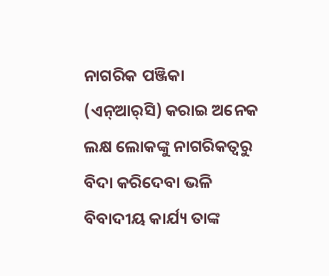ନାଗରିକ ପଞ୍ଜିକା (ଏନ୍‌ଆର୍‌ସି) କରାଇ ଅନେକ ଲକ୍ଷ ଲୋକଙ୍କୁ ନାଗରିକତ୍ୱରୁ ବିଦା କରିଦେବା ଭଳି ବିବାଦୀୟ କାର୍ଯ୍ୟ ତାଙ୍କ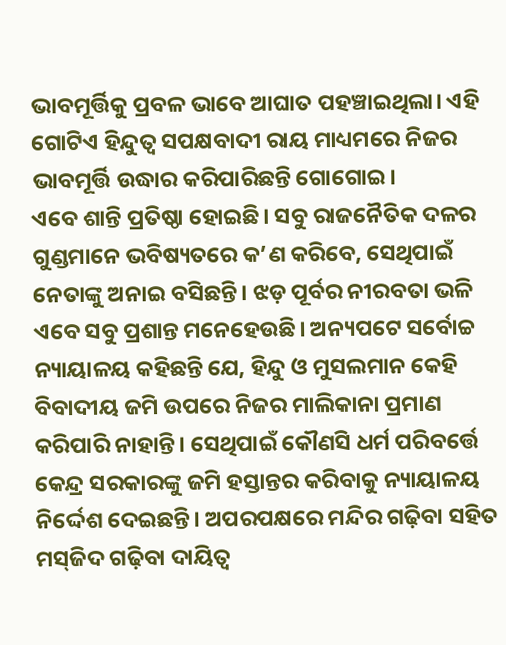ଭାବମୂର୍ତ୍ତିକୁ ପ୍ରବଳ ଭାବେ ଆଘାତ ପହଞ୍ଚାଇଥିଲା। ଏହି ଗୋଟିଏ ହିନ୍ଦୁତ୍ୱ ସପକ୍ଷବାଦୀ ରାୟ ମାଧ୍ୟମରେ ନିଜର ଭାବମୂର୍ତ୍ତି ଉଦ୍ଧାର କରିପାରିଛନ୍ତି ଗୋଗୋଇ।
ଏବେ ଶାନ୍ତି ପ୍ରତିଷ୍ଠା ହୋଇଛି। ସବୁ ରାଜନୈତିକ ଦଳର ଗୁଣ୍ଡମାନେ ଭବିଷ୍ୟତରେ କ’ଣ କରିବେ, ସେଥିପାଇଁ ନେତାଙ୍କୁ ଅନାଇ ବସିଛନ୍ତି। ଝଡ଼ ପୂର୍ବର ନୀରବତା ଭଳି ଏବେ ସବୁ ପ୍ରଶାନ୍ତ ମନେହେଉଛି। ଅନ୍ୟପଟେ ସର୍ବୋଚ୍ଚ ନ୍ୟାୟାଳୟ କହିଛନ୍ତି ଯେ, ହିନ୍ଦୁ ଓ ମୁସଲମାନ କେହି ବିବାଦୀୟ ଜମି ଉପରେ ନିଜର ମାଲିକାନା ପ୍ରମାଣ କରିପାରି ନାହାନ୍ତି। ସେଥିପାଇଁ କୌଣସି ଧର୍ମ ପରିବର୍ତ୍ତେ କେନ୍ଦ୍ର ସରକାରଙ୍କୁ ଜମି ହସ୍ତାନ୍ତର କରିବାକୁ ନ୍ୟାୟାଳୟ ନିର୍ଦ୍ଦେଶ ଦେଇଛନ୍ତି। ଅପରପକ୍ଷରେ ମନ୍ଦିର ଗଢ଼ିବା ସହିତ ମସ୍‌ଜିଦ ଗଢ଼ିବା ଦାୟିତ୍ୱ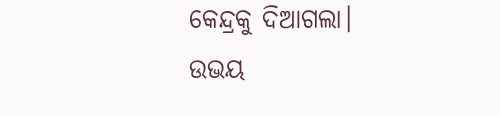କେନ୍ଦ୍ରକୁ ଦିଆଗଲା। ଉଭୟ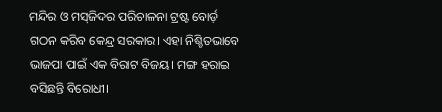ମନ୍ଦିର ଓ ମସ୍‌ଜିଦର ପରିଚାଳନା ଟ୍ରଷ୍ଟ ବୋର୍ଡ଼ ଗଠନ କରିବ କେନ୍ଦ୍ର ସରକାର। ଏହା ନିଶ୍ଚିତଭାବେ ଭାଜପା ପାଇଁ ଏକ ବିରାଟ ବିଜୟ। ମଙ୍ଗ ହରାଇ ବସିଛନ୍ତି ବିରୋଧୀ।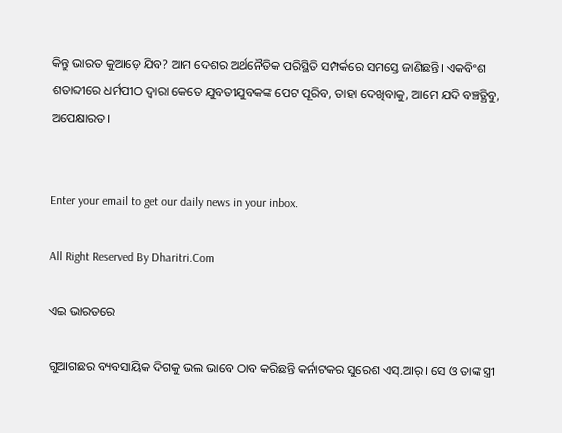କିନ୍ତୁ ଭାରତ କୁଆଡ଼େ ଯିବ? ଆମ ଦେଶର ଅର୍ଥନୈତିକ ପରିସ୍ଥିତି ସମ୍ପର୍କରେ ସମସ୍ତେ ଜାଣିଛନ୍ତି। ଏକବିଂଶ ଶତାବ୍ଦୀରେ ଧର୍ମପୀଠ ଦ୍ୱାରା କେତେ ଯୁବତୀଯୁବକଙ୍କ ପେଟ ପୂରିବ, ତାହା ଦେଖିବାକୁ, ଆମେ ଯଦି ବଞ୍ଚତ୍ଥିବୁ, ଅପେକ୍ଷାରତ।


Enter your email to get our daily news in your inbox.

All Right Reserved By Dharitri.Com

ଏଇ ଭାରତରେ

ଗୁଆଗଛର ବ୍ୟବସାୟିକ ଦିଗକୁ ଭଲ ଭାବେ ଠାବ କରିଛନ୍ତି କର୍ନାଟକର ସୁରେଶ ଏସ୍‌.ଆର୍‌। ସେ ଓ ତାଙ୍କ ସ୍ତ୍ରୀ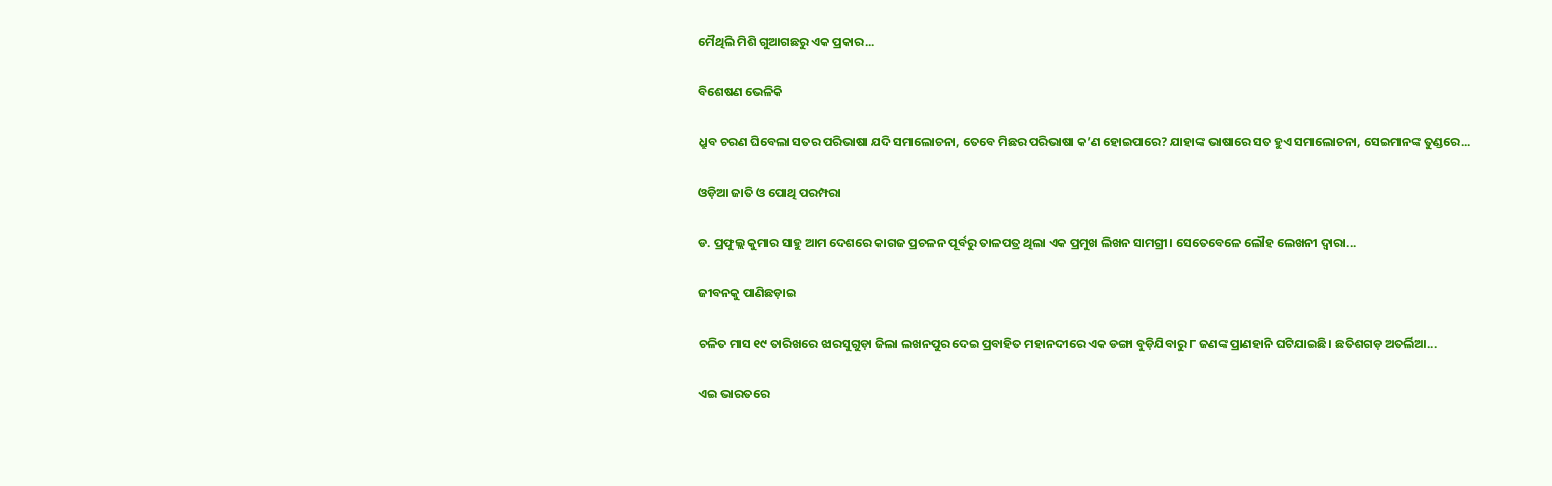ମୈଥିଲି ମିଶି ଗୁଆଗଛରୁ ଏକ ପ୍ରକାର...

ବିଶେଷଣ ଭେଳିକି

ଧ୍ରୁବ ଚରଣ ଘିବେଲା ସତର ପରିଭାଷା ଯଦି ସମାଲୋଚନା, ତେବେ ମିଛର ପରିଭାଷା କ’ଣ ହୋଇପାରେ? ଯାହାଙ୍କ ଭାଷାରେ ସତ ହୁଏ ସମାଲୋଚନା, ସେଇମାନଙ୍କ ତୁଣ୍ଡରେ...

ଓଡ଼ିଆ ଜାତି ଓ ପୋଥି ପରମ୍ପରା

ଡ. ପ୍ରଫୁଲ୍ଲ କୁମାର ସାହୁ ଆମ ଦେଶରେ କାଗଜ ପ୍ରଚଳନ ପୂର୍ବରୁ ତାଳପତ୍ର ଥିଲା ଏକ ପ୍ରମୁଖ ଲିଖନ ସାମଗ୍ରୀ। ସେତେବେଳେ ଲୌହ ଲେଖନୀ ଦ୍ୱାରା...

ଜୀବନକୁ ପାଣିଛଡ଼ାଇ

ଚଳିତ ମାସ ୧୯ ତାରିଖରେ ଝାରସୁଗୁଡ଼ା ଜିଲା ଲଖନପୁର ଦେଇ ପ୍ରବାହିତ ମହାନଦୀରେ ଏକ ଡଙ୍ଗା ବୁଡ଼ିଯିବାରୁ ୮ ଜଣଙ୍କ ପ୍ରାଣହାନି ଘଟିଯାଇଛି। ଛତିଶଗଡ଼ ଅତର୍ଲିଆ...

ଏଇ ଭାରତରେ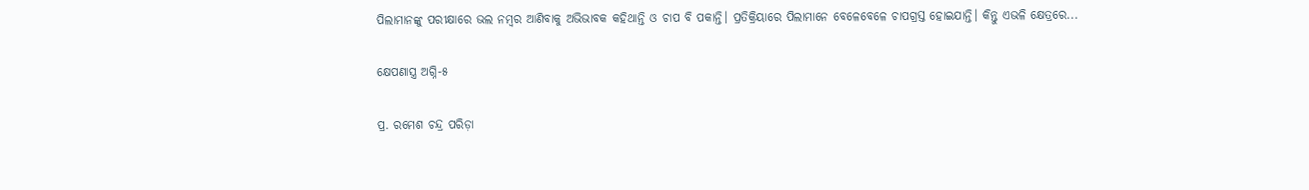ପିଲାମାନଙ୍କୁ ପରୀକ୍ଷାରେ ଭଲ ନମ୍ବର ଆଣିବାକୁ ଅଭିଭାବକ କହିଥାନ୍ତି ଓ ଚାପ ବି ପକାନ୍ତି। ପ୍ରତିକ୍ରିୟାରେ ପିଲାମାନେ ବେଳେବେଳେ ଚାପଗ୍ରସ୍ତ ହୋଇଯାନ୍ତି। କିନ୍ତୁ ଏଭଳି କ୍ଷେତ୍ରରେ...

କ୍ଷେପଣାସ୍ତ୍ର ଅଗ୍ନି-୫

ପ୍ର. ରମେଶ ଚନ୍ଦ୍ର ପରିଡ଼ା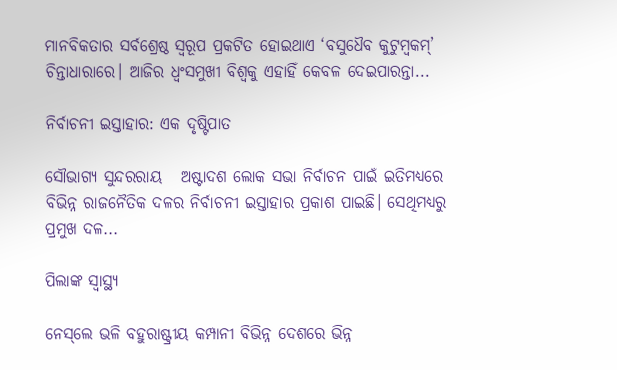ମାନବିକତାର ସର୍ବଶ୍ରେଷ୍ଠ ସ୍ବରୂପ ପ୍ରକଟିତ ହୋଇଥାଏ ‘ବସୁଧୈବ କୁଟୁମ୍ବକମ୍‌’ ଚିନ୍ତାଧାରାରେ। ଆଜିର ଧ୍ୱଂସମୁଖୀ ବିଶ୍ୱକୁ ଏହାହିଁ କେବଳ ଦେଇପାରନ୍ତା...

ନିର୍ବାଚନୀ ଇସ୍ତାହାର: ଏକ ଦୃଷ୍ଟିପାତ

ସୌଭାଗ୍ୟ ସୁନ୍ଦରରାୟ   ଅଷ୍ଟାଦଶ ଲୋକ ସଭା ନିର୍ବାଚନ ପାଇଁ ଇତିମଧ୍ୟରେ ବିଭିନ୍ନ ରାଜନୈତିକ ଦଳର ନିର୍ବାଚନୀ ଇସ୍ତାହାର ପ୍ରକାଶ ପାଇଛି। ସେଥିମଧ୍ୟରୁ ପ୍ରମୁଖ ଦଳ...

ପିଲାଙ୍କ ସ୍ୱାସ୍ଥ୍ୟ

ନେସ୍‌ଲେ ଭଳି ବହୁରାଷ୍ଟ୍ରୀୟ କମ୍ପାନୀ ବିଭିନ୍ନ ଦେଶରେ ଭିନ୍ନ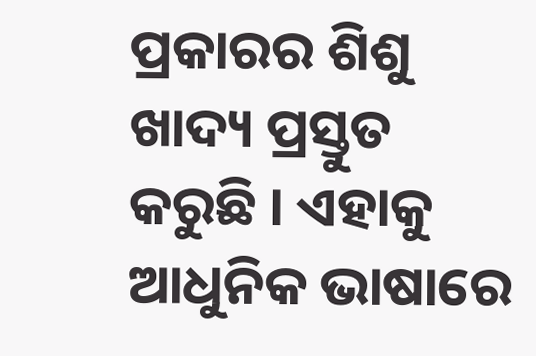ପ୍ରକାରର ଶିଶୁ ଖାଦ୍ୟ ପ୍ରସ୍ତୁତ କରୁଛି । ଏହାକୁ ଆଧୁନିକ ଭାଷାରେ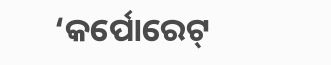‘କର୍ପୋରେଟ୍‌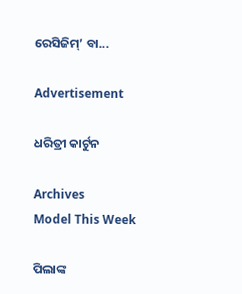ରେସିଜିମ୍‌’ ବା...

Advertisement

ଧରିତ୍ରୀ କାର୍ଟୁନ

Archives
Model This Week

ପିଲାଙ୍କ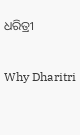ଧରିତ୍ରୀ

Why Dharitri